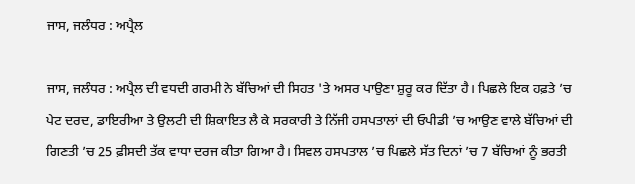ਜਾਸ, ਜਲੰਧਰ : ਅਪ੍ਰੈਲ

ਜਾਸ, ਜਲੰਧਰ : ਅਪ੍ਰੈਲ ਦੀ ਵਧਦੀ ਗਰਮੀ ਨੇ ਬੱਚਿਆਂ ਦੀ ਸਿਹਤ 'ਤੇ ਅਸਰ ਪਾਉਣਾ ਸ਼ੁਰੂ ਕਰ ਦਿੱਤਾ ਹੈ। ਪਿਛਲੇ ਇਕ ਹਫ਼ਤੇ ’ਚ ਪੇਟ ਦਰਦ, ਡਾਇਰੀਆ ਤੇ ਉਲਟੀ ਦੀ ਸ਼ਿਕਾਇਤ ਲੈ ਕੇ ਸਰਕਾਰੀ ਤੇ ਨਿੱਜੀ ਹਸਪਤਾਲਾਂ ਦੀ ਓਪੀਡੀ ’ਚ ਆਉਣ ਵਾਲੇ ਬੱਚਿਆਂ ਦੀ ਗਿਣਤੀ ’ਚ 25 ਫ਼ੀਸਦੀ ਤੱਕ ਵਾਧਾ ਦਰਜ ਕੀਤਾ ਗਿਆ ਹੈ। ਸਿਵਲ ਹਸਪਤਾਲ ’ਚ ਪਿਛਲੇ ਸੱਤ ਦਿਨਾਂ ’ਚ 7 ਬੱਚਿਆਂ ਨੂੰ ਭਰਤੀ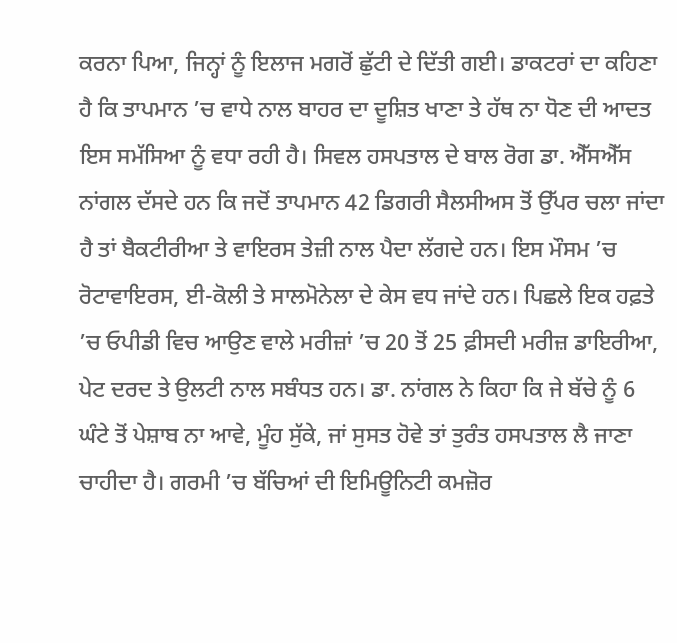ਕਰਨਾ ਪਿਆ, ਜਿਨ੍ਹਾਂ ਨੂੰ ਇਲਾਜ ਮਗਰੋਂ ਛੁੱਟੀ ਦੇ ਦਿੱਤੀ ਗਈ। ਡਾਕਟਰਾਂ ਦਾ ਕਹਿਣਾ ਹੈ ਕਿ ਤਾਪਮਾਨ ’ਚ ਵਾਧੇ ਨਾਲ ਬਾਹਰ ਦਾ ਦੂਸ਼ਿਤ ਖਾਣਾ ਤੇ ਹੱਥ ਨਾ ਧੋਣ ਦੀ ਆਦਤ ਇਸ ਸਮੱਸਿਆ ਨੂੰ ਵਧਾ ਰਹੀ ਹੈ। ਸਿਵਲ ਹਸਪਤਾਲ ਦੇ ਬਾਲ ਰੋਗ ਡਾ. ਐੱਸਐੱਸ ਨਾਂਗਲ ਦੱਸਦੇ ਹਨ ਕਿ ਜਦੋਂ ਤਾਪਮਾਨ 42 ਡਿਗਰੀ ਸੈਲਸੀਅਸ ਤੋਂ ਉੱਪਰ ਚਲਾ ਜਾਂਦਾ ਹੈ ਤਾਂ ਬੈਕਟੀਰੀਆ ਤੇ ਵਾਇਰਸ ਤੇਜ਼ੀ ਨਾਲ ਪੈਦਾ ਲੱਗਦੇ ਹਨ। ਇਸ ਮੌਸਮ ’ਚ ਰੋਟਾਵਾਇਰਸ, ਈ-ਕੋਲੀ ਤੇ ਸਾਲਮੋਨੇਲਾ ਦੇ ਕੇਸ ਵਧ ਜਾਂਦੇ ਹਨ। ਪਿਛਲੇ ਇਕ ਹਫ਼ਤੇ ’ਚ ਓਪੀਡੀ ਵਿਚ ਆਉਣ ਵਾਲੇ ਮਰੀਜ਼ਾਂ ’ਚ 20 ਤੋਂ 25 ਫ਼ੀਸਦੀ ਮਰੀਜ਼ ਡਾਇਰੀਆ, ਪੇਟ ਦਰਦ ਤੇ ਉਲਟੀ ਨਾਲ ਸਬੰਧਤ ਹਨ। ਡਾ. ਨਾਂਗਲ ਨੇ ਕਿਹਾ ਕਿ ਜੇ ਬੱਚੇ ਨੂੰ 6 ਘੰਟੇ ਤੋਂ ਪੇਸ਼ਾਬ ਨਾ ਆਵੇ, ਮੂੰਹ ਸੁੱਕੇ, ਜਾਂ ਸੁਸਤ ਹੋਵੇ ਤਾਂ ਤੁਰੰਤ ਹਸਪਤਾਲ ਲੈ ਜਾਣਾ ਚਾਹੀਦਾ ਹੈ। ਗਰਮੀ ’ਚ ਬੱਚਿਆਂ ਦੀ ਇਮਿਊਨਿਟੀ ਕਮਜ਼ੋਰ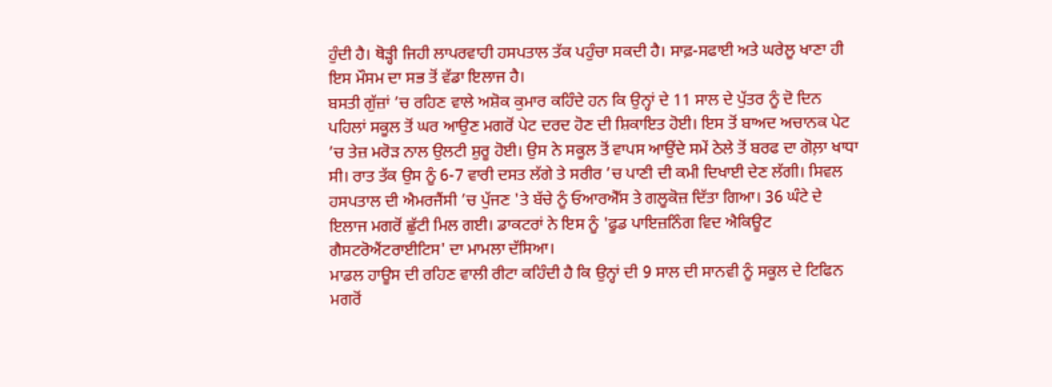ਹੁੰਦੀ ਹੈ। ਥੋੜ੍ਹੀ ਜਿਹੀ ਲਾਪਰਵਾਹੀ ਹਸਪਤਾਲ ਤੱਕ ਪਹੁੰਚਾ ਸਕਦੀ ਹੈ। ਸਾਫ਼-ਸਫਾਈ ਅਤੇ ਘਰੇਲੂ ਖਾਣਾ ਹੀ ਇਸ ਮੌਸਮ ਦਾ ਸਭ ਤੋਂ ਵੱਡਾ ਇਲਾਜ ਹੈ।
ਬਸਤੀ ਗੁੱਜ਼ਾਂ ’ਚ ਰਹਿਣ ਵਾਲੇ ਅਸ਼ੋਕ ਕੁਮਾਰ ਕਹਿੰਦੇ ਹਨ ਕਿ ਉਨ੍ਹਾਂ ਦੇ 11 ਸਾਲ ਦੇ ਪੁੱਤਰ ਨੂੰ ਦੋ ਦਿਨ ਪਹਿਲਾਂ ਸਕੂਲ ਤੋਂ ਘਰ ਆਉਣ ਮਗਰੋਂ ਪੇਟ ਦਰਦ ਹੋਣ ਦੀ ਸ਼ਿਕਾਇਤ ਹੋਈ। ਇਸ ਤੋਂ ਬਾਅਦ ਅਚਾਨਕ ਪੇਟ ’ਚ ਤੇਜ਼ ਮਰੋੜ ਨਾਲ ਉਲਟੀ ਸ਼ੁਰੂ ਹੋਈ। ਉਸ ਨੇ ਸਕੂਲ ਤੋਂ ਵਾਪਸ ਆਉਂਦੇ ਸਮੇਂ ਠੇਲੇ ਤੋਂ ਬਰਫ ਦਾ ਗੋਲ਼ਾ ਖਾਧਾ ਸੀ। ਰਾਤ ਤੱਕ ਉਸ ਨੂੰ 6-7 ਵਾਰੀ ਦਸਤ ਲੱਗੇ ਤੇ ਸਰੀਰ ’ਚ ਪਾਣੀ ਦੀ ਕਮੀ ਦਿਖਾਈ ਦੇਣ ਲੱਗੀ। ਸਿਵਲ ਹਸਪਤਾਲ ਦੀ ਐਮਰਜੈਂਸੀ ’ਚ ਪੁੱਜਣ 'ਤੇ ਬੱਚੇ ਨੂੰ ਓਆਰਐੱਸ ਤੇ ਗਲੂਕੋਜ਼ ਦਿੱਤਾ ਗਿਆ। 36 ਘੰਟੇ ਦੇ ਇਲਾਜ ਮਗਰੋਂ ਛੁੱਟੀ ਮਿਲ ਗਈ। ਡਾਕਟਰਾਂ ਨੇ ਇਸ ਨੂੰ 'ਫੂਡ ਪਾਇਜ਼ਨਿੰਗ ਵਿਦ ਐਕਿਊਟ ਗੈਸਟਰੋਐਂਟਰਾਈਟਿਸ' ਦਾ ਮਾਮਲਾ ਦੱਸਿਆ।
ਮਾਡਲ ਹਾਊਸ ਦੀ ਰਹਿਣ ਵਾਲੀ ਰੀਟਾ ਕਹਿੰਦੀ ਹੈ ਕਿ ਉਨ੍ਹਾਂ ਦੀ 9 ਸਾਲ ਦੀ ਸਾਨਵੀ ਨੂੰ ਸਕੂਲ ਦੇ ਟਿਫਿਨ ਮਗਰੋਂ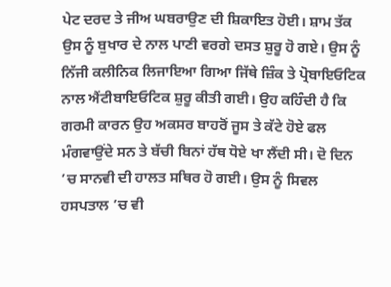ਪੇਟ ਦਰਦ ਤੇ ਜੀਅ ਘਬਰਾਉਣ ਦੀ ਸ਼ਿਕਾਇਤ ਹੋਈ। ਸ਼ਾਮ ਤੱਕ ਉਸ ਨੂੰ ਬੁਖਾਰ ਦੇ ਨਾਲ ਪਾਣੀ ਵਰਗੇ ਦਸਤ ਸ਼ੁਰੂ ਹੋ ਗਏ। ਉਸ ਨੂੰ ਨਿੱਜੀ ਕਲੀਨਿਕ ਲਿਜਾਇਆ ਗਿਆ ਜਿੱਥੇ ਜ਼ਿੰਕ ਤੇ ਪ੍ਰੋਬਾਇਓਟਿਕ ਨਾਲ ਐਂਟੀਬਾਇਓਟਿਕ ਸ਼ੁਰੂ ਕੀਤੀ ਗਈ। ਉਹ ਕਹਿੰਦੀ ਹੈ ਕਿ ਗਰਮੀ ਕਾਰਨ ਉਹ ਅਕਸਰ ਬਾਹਰੋਂ ਜੂਸ ਤੇ ਕੱਟੇ ਹੋਏ ਫਲ ਮੰਗਵਾਉਂਦੇ ਸਨ ਤੇ ਬੱਚੀ ਬਿਨਾਂ ਹੱਥ ਧੋਏ ਖਾ ਲੈਂਦੀ ਸੀ। ਦੋ ਦਿਨ ’ਚ ਸਾਨਵੀ ਦੀ ਹਾਲਤ ਸਥਿਰ ਹੋ ਗਈ। ਉਸ ਨੂੰ ਸਿਵਲ ਹਸਪਤਾਲ ’ਚ ਵੀ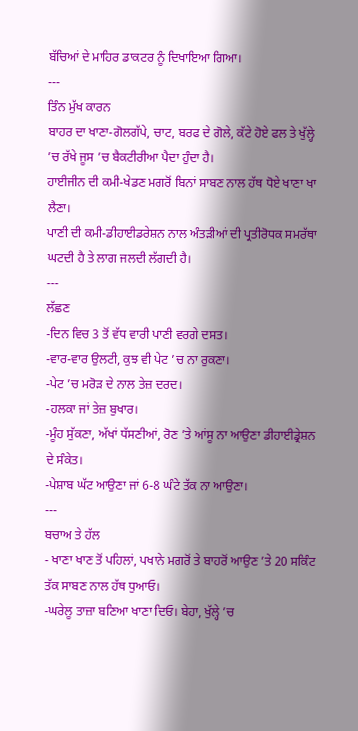ਬੱਚਿਆਂ ਦੇ ਮਾਹਿਰ ਡਾਕਟਰ ਨੂੰ ਦਿਖਾਇਆ ਗਿਆ।
---
ਤਿੰਨ ਮੁੱਖ ਕਾਰਨ
ਬਾਹਰ ਦਾ ਖਾਣਾ-ਗੋਲਗੱਪੇ, ਚਾਟ, ਬਰਫ ਦੇ ਗੋਲੇ, ਕੱਟੇ ਹੋਏ ਫਲ ਤੇ ਖੁੱਲ੍ਹੇ ’ਚ ਰੱਖੇ ਜੂਸ ’ਚ ਬੈਕਟੀਰੀਆ ਪੈਦਾ ਹੁੰਦਾ ਹੈ।
ਹਾਈਜੀਨ ਦੀ ਕਮੀ-ਖੇਡਣ ਮਗਰੋਂ ਬਿਨਾਂ ਸਾਬਣ ਨਾਲ ਹੱਥ ਧੋਏ ਖਾਣਾ ਖਾ ਲੈਣਾ।
ਪਾਣੀ ਦੀ ਕਮੀ-ਡੀਹਾਈਡਰੇਸ਼ਨ ਨਾਲ ਅੰਤੜੀਆਂ ਦੀ ਪ੍ਰਤੀਰੋਧਕ ਸਮਰੱਥਾ ਘਟਦੀ ਹੈ ਤੇ ਲਾਗ ਜਲਦੀ ਲੱਗਦੀ ਹੈ।
---
ਲੱਛਣ
-ਦਿਨ ਵਿਚ 3 ਤੋਂ ਵੱਧ ਵਾਰੀ ਪਾਣੀ ਵਰਗੇ ਦਸਤ।
-ਵਾਰ-ਵਾਰ ਉਲਟੀ, ਕੁਝ ਵੀ ਪੇਟ ’ਚ ਨਾ ਰੁਕਣਾ।
-ਪੇਟ ’ਚ ਮਰੋੜ ਦੇ ਨਾਲ ਤੇਜ਼ ਦਰਦ।
-ਹਲਕਾ ਜਾਂ ਤੇਜ਼ ਬੁਖਾਰ।
-ਮੂੰਹ ਸੁੱਕਣਾ, ਅੱਖਾਂ ਧੱਸਣੀਆਂ, ਰੋਣ ’ਤੇ ਆਂਸੂ ਨਾ ਆਉਣਾ ਡੀਹਾਈਡ੍ਰੇਸ਼ਨ ਦੇ ਸੰਕੇਤ।
-ਪੇਸ਼ਾਬ ਘੱਟ ਆਉਣਾ ਜਾਂ 6-8 ਘੰਟੇ ਤੱਕ ਨਾ ਆਉਣਾ।
---
ਬਚਾਅ ਤੇ ਹੱਲ
- ਖਾਣਾ ਖਾਣ ਤੋਂ ਪਹਿਲਾਂ, ਪਖਾਨੇ ਮਗਰੋਂ ਤੇ ਬਾਹਰੋਂ ਆਉਣ ’ਤੇ 20 ਸਕਿੰਟ ਤੱਕ ਸਾਬਣ ਨਾਲ ਹੱਥ ਧੁਆਓ।
-ਘਰੇਲੂ ਤਾਜ਼ਾ ਬਣਿਆ ਖਾਣਾ ਦਿਓ। ਬੇਹਾ, ਖੁੱਲ੍ਹੇ ’ਚ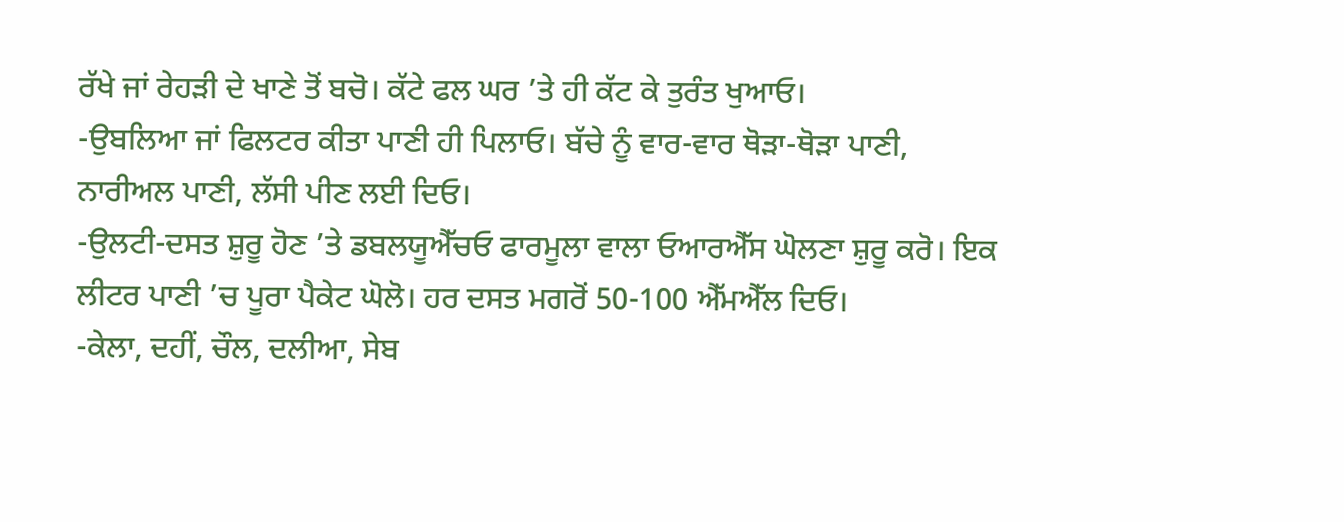ਰੱਖੇ ਜਾਂ ਰੇਹੜੀ ਦੇ ਖਾਣੇ ਤੋਂ ਬਚੋ। ਕੱਟੇ ਫਲ ਘਰ ’ਤੇ ਹੀ ਕੱਟ ਕੇ ਤੁਰੰਤ ਖੁਆਓ।
-ਉਬਲਿਆ ਜਾਂ ਫਿਲਟਰ ਕੀਤਾ ਪਾਣੀ ਹੀ ਪਿਲਾਓ। ਬੱਚੇ ਨੂੰ ਵਾਰ-ਵਾਰ ਥੋੜਾ-ਥੋੜਾ ਪਾਣੀ, ਨਾਰੀਅਲ ਪਾਣੀ, ਲੱਸੀ ਪੀਣ ਲਈ ਦਿਓ।
-ਉਲਟੀ-ਦਸਤ ਸ਼ੁਰੂ ਹੋਣ ’ਤੇ ਡਬਲਯੂਐੱਚਓ ਫਾਰਮੂਲਾ ਵਾਲਾ ਓਆਰਐੱਸ ਘੋਲਣਾ ਸ਼ੁਰੂ ਕਰੋ। ਇਕ ਲੀਟਰ ਪਾਣੀ ’ਚ ਪੂਰਾ ਪੈਕੇਟ ਘੋਲੋ। ਹਰ ਦਸਤ ਮਗਰੋਂ 50-100 ਐੱਮਐੱਲ ਦਿਓ।
-ਕੇਲਾ, ਦਹੀਂ, ਚੌਲ, ਦਲੀਆ, ਸੇਬ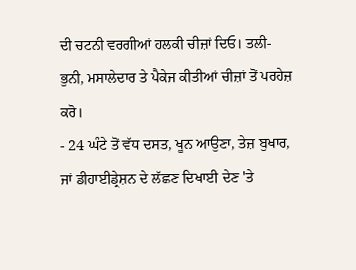ਦੀ ਚਟਨੀ ਵਰਗੀਆਂ ਹਲਕੀ ਚੀਜ਼ਾਂ ਦਿਓ। ਤਲੀ-ਭੁਨੀ, ਮਸਾਲੇਦਾਰ ਤੇ ਪੈਕੇਜ ਕੀਤੀਆਂ ਚੀਜ਼ਾਂ ਤੋਂ ਪਰਹੇਜ਼ ਕਰੋ।
- 24 ਘੰਟੇ ਤੋਂ ਵੱਧ ਦਸਤ, ਖੂਨ ਆਉਣਾ, ਤੇਜ਼ ਬੁਖਾਰ, ਜਾਂ ਡੀਹਾਈਡ੍ਰੇਸ਼ਨ ਦੇ ਲੱਛਣ ਦਿਖਾਈ ਦੇਣ 'ਤੇ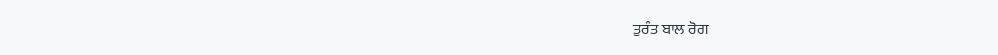ਤੁਰੰਤ ਬਾਲ ਰੋਗ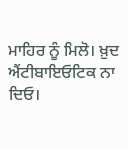ਮਾਹਿਰ ਨੂੰ ਮਿਲੋ। ਖ਼ੁਦ ਐਂਟੀਬਾਇਓਟਿਕ ਨਾ ਦਿਓ।